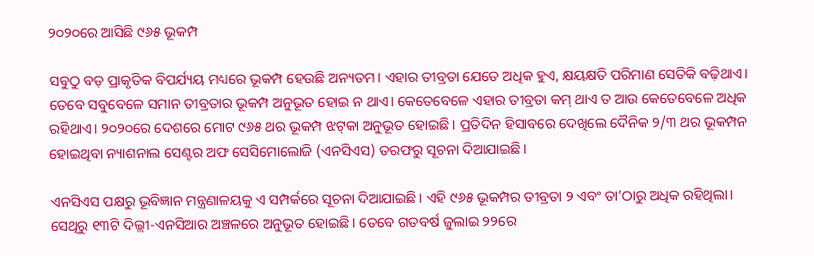୨୦୨୦ରେ ଆସିଛି ୯୬୫ ଭୂକମ୍ପ

ସବୁଠୁ ବଡ଼ ପ୍ରାକୃତିକ ବିପର୍ଯ୍ୟୟ ମଧ୍ୟରେ ଭୂକମ୍ପ ହେଉଛି ଅନ୍ୟତମ। ଏହାର ତୀବ୍ରତା ଯେତେ ଅଧିକ ହୁଏ, କ୍ଷୟକ୍ଷତି ପରିମାଣ ସେତିକି ବଢ଼ିଥାଏ। ତେବେ ସବୁବେଳେ ସମାନ ତୀବ୍ରତାର ଭୂକମ୍ପ ଅନୁଭୂତ ହୋଇ ନ ଥାଏ। କେତେବେଳେ ଏହାର ତୀବ୍ରତା କମ୍‌ ଥାଏ ତ ଆଉ କେତେବେଳେ ଅଧିକ ରହିଥାଏ। ୨୦୨୦ରେ ଦେଶରେ ମୋଟ ୯୬୫ ଥର ଭୂକମ୍ପ ଝଟ୍‌କା ଅନୁଭୂତ ହୋଇଛି। ପ୍ରତିଦିନ ହିସାବରେ ଦେଖିଲେ ଦୈନିକ ୨/୩ ଥର ଭୂକମ୍ପନ ହୋଇଥିବା ନ୍ୟାଶନାଲ ସେଣ୍ଟର ଅଫ ସେସିମୋଲୋଜି (ଏନସିଏସ) ତରଫରୁ ସୂଚନା ଦିଆଯାଇଛି।

ଏନସିଏସ ପକ୍ଷରୁ ଭୂବିଜ୍ଞାନ ମନ୍ତ୍ରଣାଳୟକୁ ଏ ସମ୍ପର୍କରେ ସୂଚନା ଦିଆଯାଇଛି। ଏହି ୯୬୫ ଭୂକମ୍ପର ତୀବ୍ରତା ୨ ଏବଂ ତା’ଠାରୁ ଅଧିକ ରହିଥିଲା। ସେଥିରୁ ୧୩ଟି ଦିଲ୍ଲୀ-ଏନସିଆର ଅଞ୍ଚଳରେ ଅନୁଭୂତ ହୋଇଛି। ତେବେ ଗତବର୍ଷ ଜୁଲାଇ ୨୨ରେ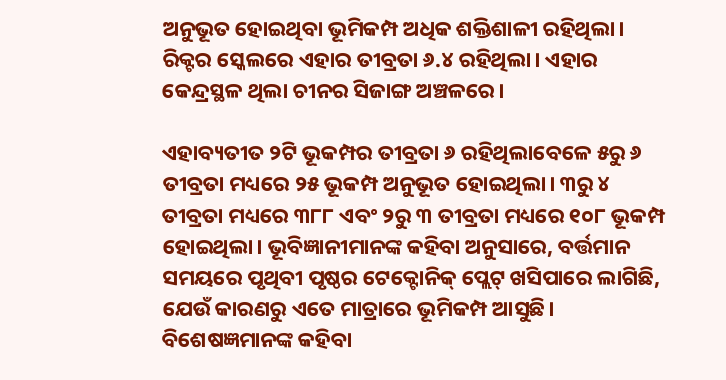ଅନୁଭୂତ ହୋଇଥିବା ଭୂମିକମ୍ପ ଅଧିକ ଶକ୍ତିଶାଳୀ ରହିଥିଲା। ରିକ୍ଟର ସ୍କେଲରେ ଏହାର ତୀବ୍ରତା ୬.୪ ରହିଥିଲା। ଏହାର କେନ୍ଦ୍ରସ୍ଥଳ ଥିଲା ଚୀନର ସିଜାଙ୍ଗ ଅଞ୍ଚଳରେ।

ଏହାବ୍ୟତୀତ ୨ଟି ଭୂକମ୍ପର ତୀବ୍ରତା ୬ ରହିଥିଲାବେଳେ ୫ରୁ ୬ ତୀବ୍ରତା ମଧ୍ୟରେ ୨୫ ଭୂକମ୍ପ ଅନୁଭୂତ ହୋଇଥିଲା। ୩ରୁ ୪ ତୀବ୍ରତା ମଧ୍ୟରେ ୩୮୮ ଏବଂ ୨ରୁ ୩ ତୀବ୍ରତା ମଧ୍ୟରେ ୧୦୮ ଭୂକମ୍ପ ହୋଇଥିଲା। ଭୂବିଜ୍ଞାନୀମାନଙ୍କ କହିବା ଅନୁସାରେ, ବର୍ତ୍ତମାନ ସମୟରେ ପୃଥିବୀ ପୃଷ୍ଠର ଟେକ୍ଟୋନିକ୍‌ ପ୍ଲେଟ୍‌ ଖସିପାରେ ଲାଗିଛି, ଯେଉଁ କାରଣରୁ ଏତେ ମାତ୍ରାରେ ଭୂମିକମ୍ପ ଆସୁଛି। ବିଶେଷଜ୍ଞମାନଙ୍କ କହିବା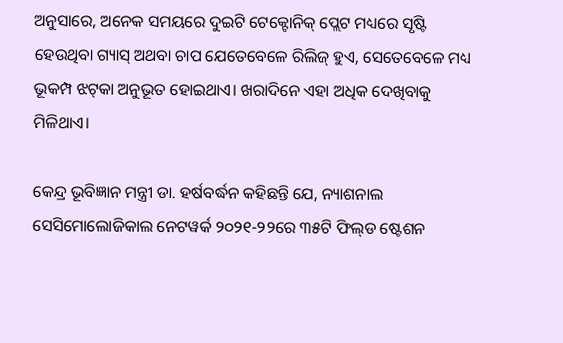ଅନୁସାରେ, ଅନେକ ସମୟରେ ଦୁଇଟି ଟେକ୍ଟୋନିକ୍‌ ପ୍ଲେଟ ମଧ୍ୟରେ ସୃଷ୍ଟି ହେଉଥିବା ଗ୍ୟାସ୍‌ ଅଥବା ଚାପ ଯେତେବେଳେ ରିଲିଜ୍‌ ହୁଏ, ସେତେବେଳେ ମଧ୍ୟ ଭୂକମ୍ପ ଝଟ୍‌କା ଅନୁଭୂତ ହୋଇଥାଏ। ଖରାଦିନେ ଏହା ଅଧିକ ଦେଖିବାକୁ ମିଳିଥାଏ।

କେନ୍ଦ୍ର ଭୂବିଜ୍ଞାନ ମନ୍ତ୍ରୀ ଡା. ହର୍ଷବର୍ଦ୍ଧନ କହିଛନ୍ତି ‌ଯେ, ନ୍ୟାଶନାଲ ସେସିମୋଲୋଜିକାଲ ନେଟୱର୍କ ୨୦୨୧-୨୨ରେ ୩୫ଟି ଫିଲ୍‌ଡ ଷ୍ଟେଶନ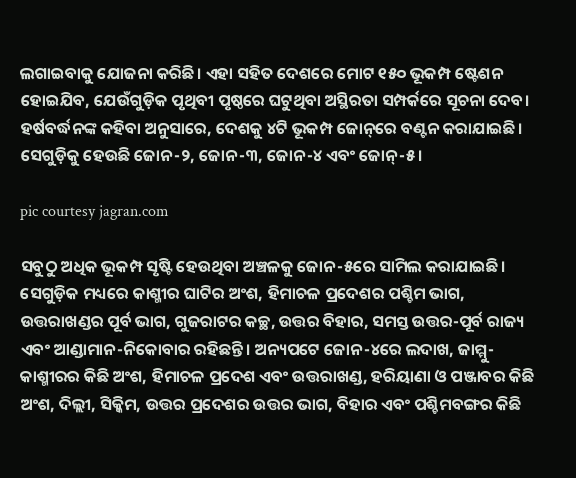ଲଗାଇବାକୁ ଯୋଜନା କରିଛି। ଏହା ସହିତ ଦେଶରେ ମୋଟ ୧୫୦ ଭୂକମ୍ପ ଷ୍ଟେଶନ ହୋଇଯିବ, ଯେଉଁଗୁଡ଼ିକ ପୃଥିବୀ ପୃଷ୍ଠରେ ଘଟୁଥିବା ଅସ୍ଥିରତା ସମ୍ପର୍କରେ ସୂଚନା ଦେବ। ହର୍ଷବର୍ଦ୍ଧନଙ୍କ କହିବା ଅନୁସାରେ, ଦେଶକୁ ୪ଟି ଭୂକମ୍ପ ଜୋନ୍‌ରେ ବଣ୍ଟନ କରାଯାଇଛି। ସେଗୁଡ଼ିକୁ ହେଉଛି ଜୋନ-୨, ଜୋନ-୩, ଜୋନ-୪ ଏବଂ ଜୋନ୍‌-୫।

pic courtesy jagran.com

ସବୁଠୁ ଅଧିକ ଭୂକମ୍ପ ସୃଷ୍ଟି ହେଉଥିବା ଅଞ୍ଚଳକୁ ଜୋନ-୫ରେ ସାମିଲ କରାଯାଇଛି। ସେଗୁଡ଼ିକ ମଧ୍ୟରେ କାଶ୍ମୀର ଘାଟିର ଅଂଶ, ହିମାଚଳ ପ୍ରଦେଶର ପଶ୍ଚିମ ଭାଗ, ଉତ୍ତରାଖଣ୍ଡର ପୂର୍ବ ଭାଗ, ଗୁଜରାଟର କଚ୍ଛ, ଉତ୍ତର ବିହାର, ସମସ୍ତ ଉତ୍ତର-ପୂର୍ବ ରାଜ୍ୟ ଏବଂ ଆଣ୍ଡାମାନ-ନିକୋବାର ରହିଛନ୍ତି। ଅନ୍ୟପଟେ ଜୋନ-୪ରେ ଲଦାଖ, ଜାମ୍ମୁ-କାଶ୍ମୀରର କିଛି ଅଂଶ, ହିମାଚଳ ପ୍ରଦେଶ ଏବଂ ଉତ୍ତରାଖଣ୍ଡ, ହରିୟାଣା ଓ ପଞ୍ଜାବର କିଛି ଅଂଶ, ଦିଲ୍ଲୀ, ସିକ୍କିମ, ଉତ୍ତର ପ୍ରଦେଶର ଉତ୍ତର ଭାଗ, ବିହାର ଏବଂ ପଶ୍ଚିମବଙ୍ଗର କିଛି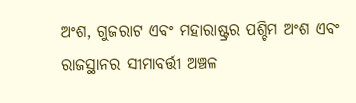ଅଂଶ, ଗୁଜରାଟ ଏବଂ ମହାରାଷ୍ଟ୍ରର ପଶ୍ଚିମ ଅଂଶ ଏବଂ ରାଜସ୍ଥାନର ସୀମାବର୍ତ୍ତୀ ଅଞ୍ଚଳ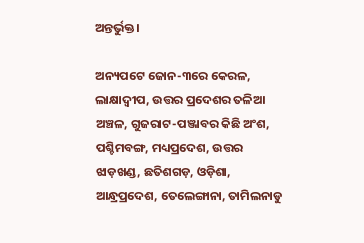ଅନ୍ତର୍ଭୁକ୍ତ।

ଅନ୍ୟପଟେ ଜୋନ-୩ରେ କେରଳ, ଲାକ୍ଷାଦ୍ବୀପ, ଉତ୍ତର ପ୍ରଦେଶର ତଳିଆ ଅଞ୍ଚଳ, ଗୁଜରାଟ-ପଞ୍ଜାବର କିଛି ଅଂଶ, ପଶ୍ଚିମବଙ୍ଗ, ମଧ୍ୟପ୍ରଦେଶ, ଉତ୍ତର ଝାଡ଼ଖଣ୍ଡ, ଛତିଶଗଡ଼, ଓଡ଼ିଶା, ଆନ୍ଧ୍ରପ୍ରଦେଶ, ତେଲେଙ୍ଗାନା, ତାମିଲନାଡୁ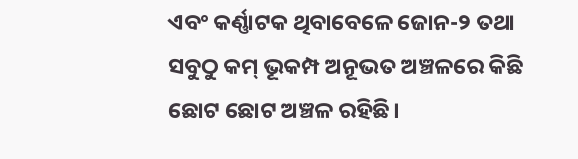ଏବଂ କର୍ଣ୍ଣାଟକ ଥିବାବେଳେ ଜୋନ-୨ ତଥା ସବୁଠୁ କମ୍‌ ଭୂକମ୍ପ ଅନୂଭତ ଅଞ୍ଚଳରେ କିଛି ଛୋଟ ଛୋଟ ଅଞ୍ଚଳ ରହିଛି।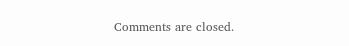Comments are closed.